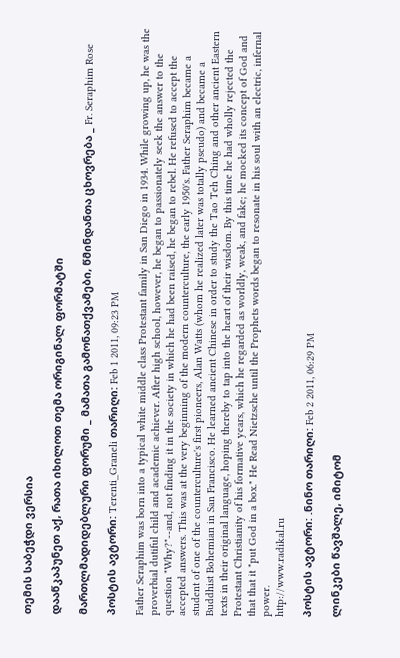თემის საბეჭდი ვერსია

დააწკაპუნეთ აქ, რათა იხილოთ თემა ორიგინალ ფორმატში

მართლმადიდებლური ფორუმი _ მამათა გამონათქვამები, წმინდანთა ცხოვრება _ Fr. Seraphim Rose

პოსტის ავტორი: Terenti_Graneli თარიღი: Feb 1 2011, 09:23 PM

Father Seraphim was born into a typical white middle class Protestant family in San Diego in 1934. While growing up, he was the proverbial dutiful child and academic achiever. After high school, however, he began to passionately seek the answer to the question "Why?"--and, not finding it in the society in which he had been raised, he began to rebel. He refused to accept the accepted answers. This was at the very beginning of the modern counterculture, the early 1950's. Father Seraphim became a student of one of the counterculture's first pioneers, Alan Watts (whom he realized later was totally pseudo) and became a Buddhist Bohemian in San Francisco. He learned ancient Chinese in order to study the Tao Teh Ching and other ancient Eastern texts in their original language, hoping thereby to tap into the heart of their wisdom. By this time he had wholly rejected the Protestant Christianity of his formative years, which he regarded as worldly, weak, and fake; he mocked its concept of God and that that it "put God in a box." He Read Nietzsche until the Prophets words began to resonate in his soul with an electric, infernal power.
http://www.radikal.ru

პოსტის ავტორი: .ნინო თარიღი: Feb 2 2011, 06:29 PM

ლინკები წავშალე, იმიტომ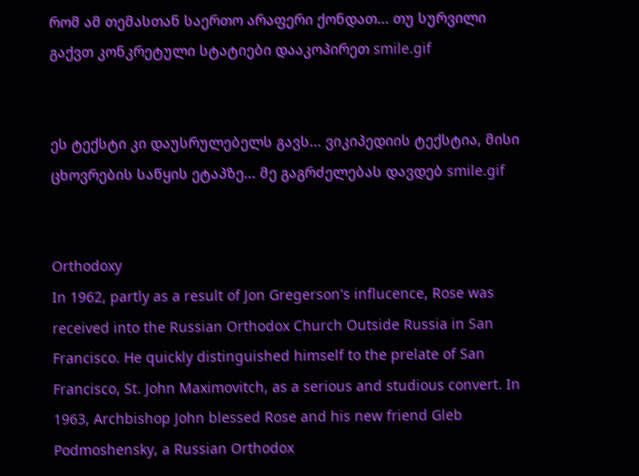რომ ამ თემასთან საერთო არაფერი ქონდათ... თუ სურვილი გაქვთ კონკრეტული სტატიები დააკოპირეთ smile.gif


ეს ტექსტი კი დაუსრულებელს გავს... ვიკიპედიის ტექსტია, მისი ცხოვრების საწყის ეტაპზე... მე გაგრძელებას დავდებ smile.gif


Orthodoxy
In 1962, partly as a result of Jon Gregerson's influcence, Rose was received into the Russian Orthodox Church Outside Russia in San Francisco. He quickly distinguished himself to the prelate of San Francisco, St. John Maximovitch, as a serious and studious convert. In 1963, Archbishop John blessed Rose and his new friend Gleb Podmoshensky, a Russian Orthodox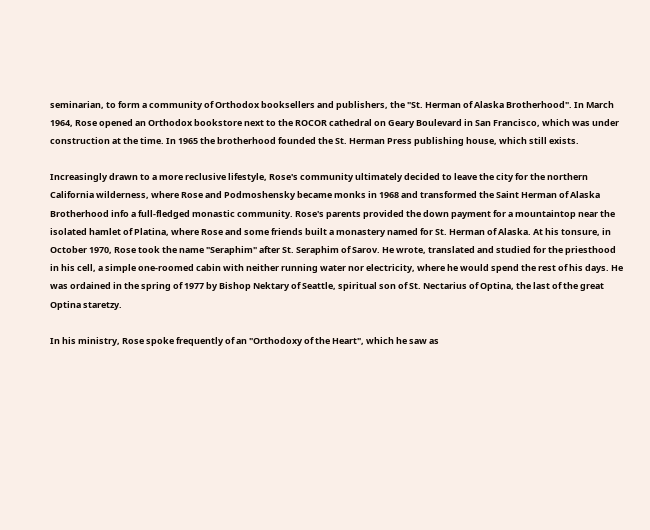seminarian, to form a community of Orthodox booksellers and publishers, the "St. Herman of Alaska Brotherhood". In March 1964, Rose opened an Orthodox bookstore next to the ROCOR cathedral on Geary Boulevard in San Francisco, which was under construction at the time. In 1965 the brotherhood founded the St. Herman Press publishing house, which still exists.

Increasingly drawn to a more reclusive lifestyle, Rose's community ultimately decided to leave the city for the northern California wilderness, where Rose and Podmoshensky became monks in 1968 and transformed the Saint Herman of Alaska Brotherhood info a full-fledged monastic community. Rose's parents provided the down payment for a mountaintop near the isolated hamlet of Platina, where Rose and some friends built a monastery named for St. Herman of Alaska. At his tonsure, in October 1970, Rose took the name "Seraphim" after St. Seraphim of Sarov. He wrote, translated and studied for the priesthood in his cell, a simple one-roomed cabin with neither running water nor electricity, where he would spend the rest of his days. He was ordained in the spring of 1977 by Bishop Nektary of Seattle, spiritual son of St. Nectarius of Optina, the last of the great Optina staretzy.

In his ministry, Rose spoke frequently of an "Orthodoxy of the Heart", which he saw as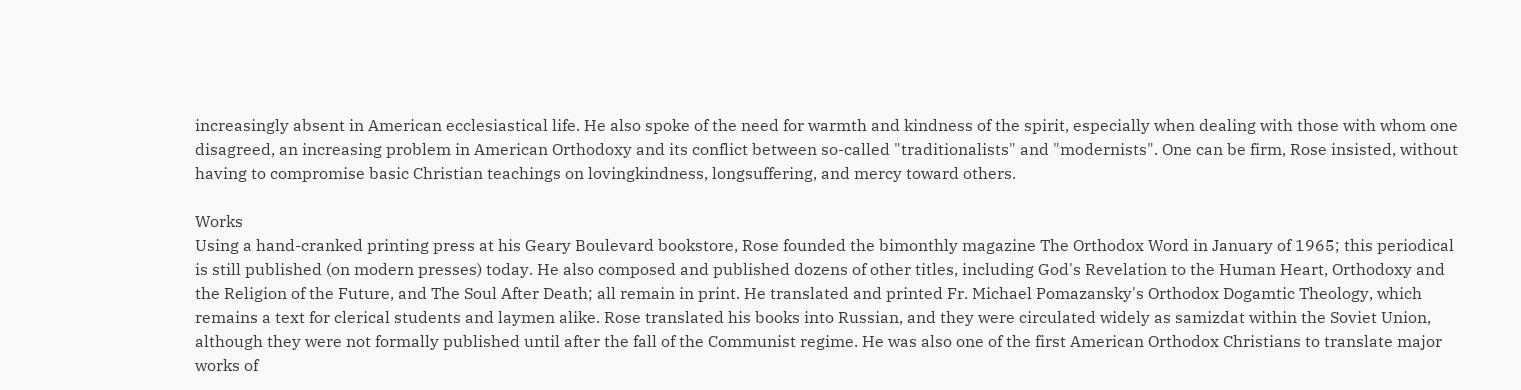increasingly absent in American ecclesiastical life. He also spoke of the need for warmth and kindness of the spirit, especially when dealing with those with whom one disagreed, an increasing problem in American Orthodoxy and its conflict between so-called "traditionalists" and "modernists". One can be firm, Rose insisted, without having to compromise basic Christian teachings on lovingkindness, longsuffering, and mercy toward others.

Works
Using a hand-cranked printing press at his Geary Boulevard bookstore, Rose founded the bimonthly magazine The Orthodox Word in January of 1965; this periodical is still published (on modern presses) today. He also composed and published dozens of other titles, including God's Revelation to the Human Heart, Orthodoxy and the Religion of the Future, and The Soul After Death; all remain in print. He translated and printed Fr. Michael Pomazansky's Orthodox Dogamtic Theology, which remains a text for clerical students and laymen alike. Rose translated his books into Russian, and they were circulated widely as samizdat within the Soviet Union, although they were not formally published until after the fall of the Communist regime. He was also one of the first American Orthodox Christians to translate major works of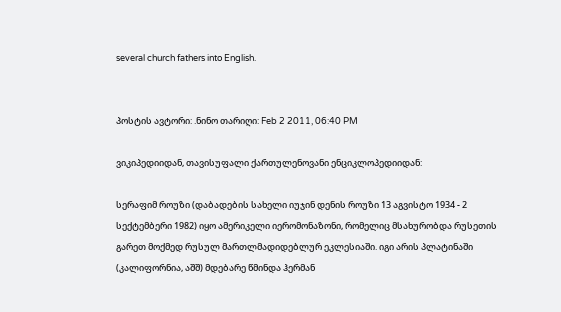several church fathers into English.


პოსტის ავტორი: .ნინო თარიღი: Feb 2 2011, 06:40 PM

ვიკიპედიიდან, თავისუფალი ქართულენოვანი ენციკლოპედიიდან:

სერაფიმ როუზი (დაბადების სახელი იუჯინ დენის როუზი 13 აგვისტო 1934 - 2 სექტემბერი 1982) იყო ამერიკელი იერომონაზონი, რომელიც მსახურობდა რუსეთის გარეთ მოქმედ რუსულ მართლმადიდებლურ ეკლესიაში. იგი არის პლატინაში (კალიფორნია, აშშ) მდებარე წმინდა ჰერმან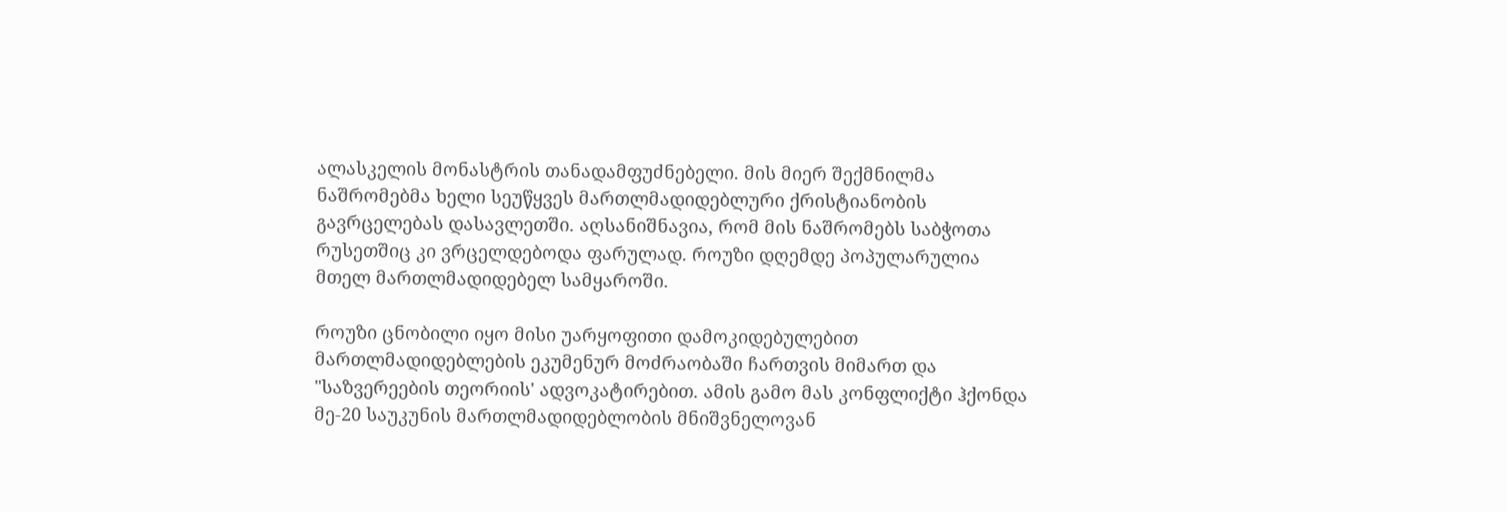ალასკელის მონასტრის თანადამფუძნებელი. მის მიერ შექმნილმა ნაშრომებმა ხელი სეუწყვეს მართლმადიდებლური ქრისტიანობის გავრცელებას დასავლეთში. აღსანიშნავია, რომ მის ნაშრომებს საბჭოთა რუსეთშიც კი ვრცელდებოდა ფარულად. როუზი დღემდე პოპულარულია მთელ მართლმადიდებელ სამყაროში.

როუზი ცნობილი იყო მისი უარყოფითი დამოკიდებულებით მართლმადიდებლების ეკუმენურ მოძრაობაში ჩართვის მიმართ და "საზვერეების თეორიის' ადვოკატირებით. ამის გამო მას კონფლიქტი ჰქონდა მე-20 საუკუნის მართლმადიდებლობის მნიშვნელოვან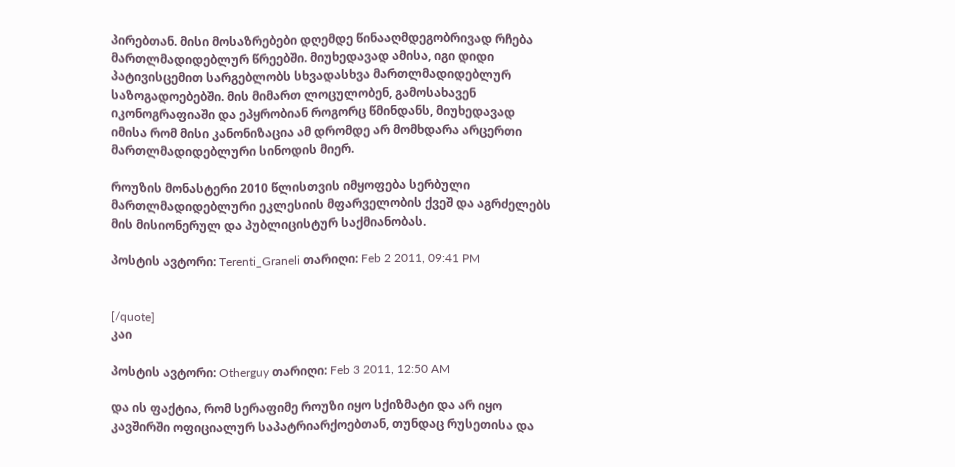პირებთან. მისი მოსაზრებები დღემდე წინააღმდეგობრივად რჩება მართლმადიდებლურ წრეებში. მიუხედავად ამისა, იგი დიდი პატივისცემით სარგებლობს სხვადასხვა მართლმადიდებლურ საზოგადოებებში. მის მიმართ ლოცულობენ, გამოსახავენ იკონოგრაფიაში და ეპყრობიან როგორც წმინდანს, მიუხედავად იმისა რომ მისი კანონიზაცია ამ დრომდე არ მომხდარა არცერთი მართლმადიდებლური სინოდის მიერ.

როუზის მონასტერი 2010 წლისთვის იმყოფება სერბული მართლმადიდებლური ეკლესიის მფარველობის ქვეშ და აგრძელებს მის მისიონერულ და პუბლიცისტურ საქმიანობას.

პოსტის ავტორი: Terenti_Graneli თარიღი: Feb 2 2011, 09:41 PM


[/quote]
კაი

პოსტის ავტორი: Otherguy თარიღი: Feb 3 2011, 12:50 AM

და ის ფაქტია, რომ სერაფიმე როუზი იყო სქიზმატი და არ იყო კავშირში ოფიციალურ საპატრიარქოებთან, თუნდაც რუსეთისა და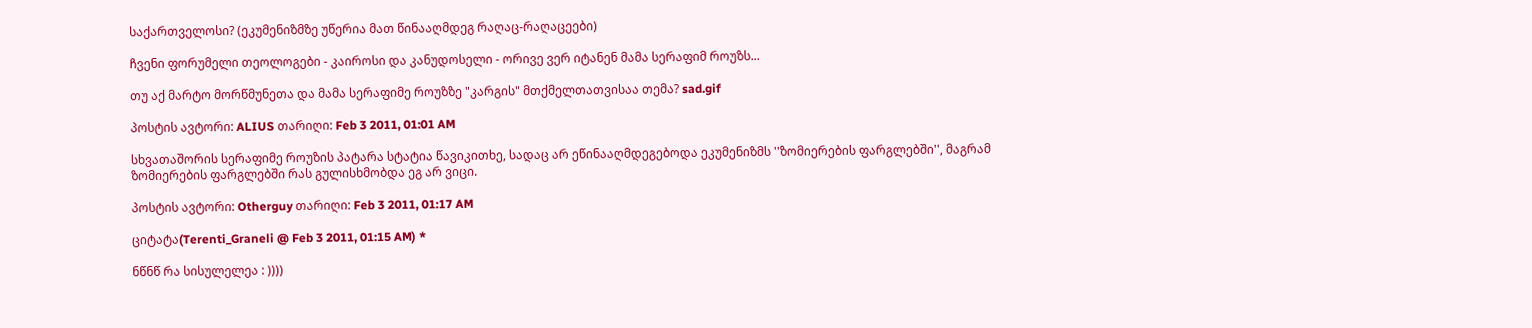საქართველოსი? (ეკუმენიზმზე უწერია მათ წინააღმდეგ რაღაც-რაღაცეები)

ჩვენი ფორუმელი თეოლოგები - კაიროსი და კანუდოსელი - ორივე ვერ იტანენ მამა სერაფიმ როუზს...

თუ აქ მარტო მორწმუნეთა და მამა სერაფიმე როუზზე "კარგის" მთქმელთათვისაა თემა? sad.gif

პოსტის ავტორი: ALIUS თარიღი: Feb 3 2011, 01:01 AM

სხვათაშორის სერაფიმე როუზის პატარა სტატია წავიკითხე, სადაც არ ეწინააღმდეგებოდა ეკუმენიზმს ''ზომიერების ფარგლებში'', მაგრამ ზომიერების ფარგლებში რას გულისხმობდა ეგ არ ვიცი.

პოსტის ავტორი: Otherguy თარიღი: Feb 3 2011, 01:17 AM

ციტატა(Terenti_Graneli @ Feb 3 2011, 01:15 AM) *

ნწნწ რა სისულელეა : ))))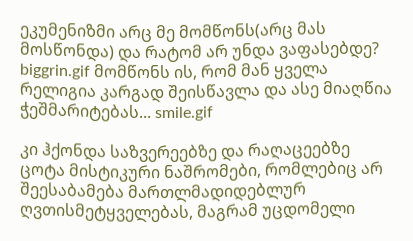ეკუმენიზმი არც მე მომწონს(არც მას მოსწონდა) და რატომ არ უნდა ვაფასებდე? biggrin.gif მომწონს ის, რომ მან ყველა რელიგია კარგად შეისწავლა და ასე მიაღწია ჭეშმარიტებას... smile.gif

კი ჰქონდა საზვერეებზე და რაღაცეებზე ცოტა მისტიკური ნაშრომები, რომლებიც არ შეესაბამება მართლმადიდებლურ ღვთისმეტყველებას, მაგრამ უცდომელი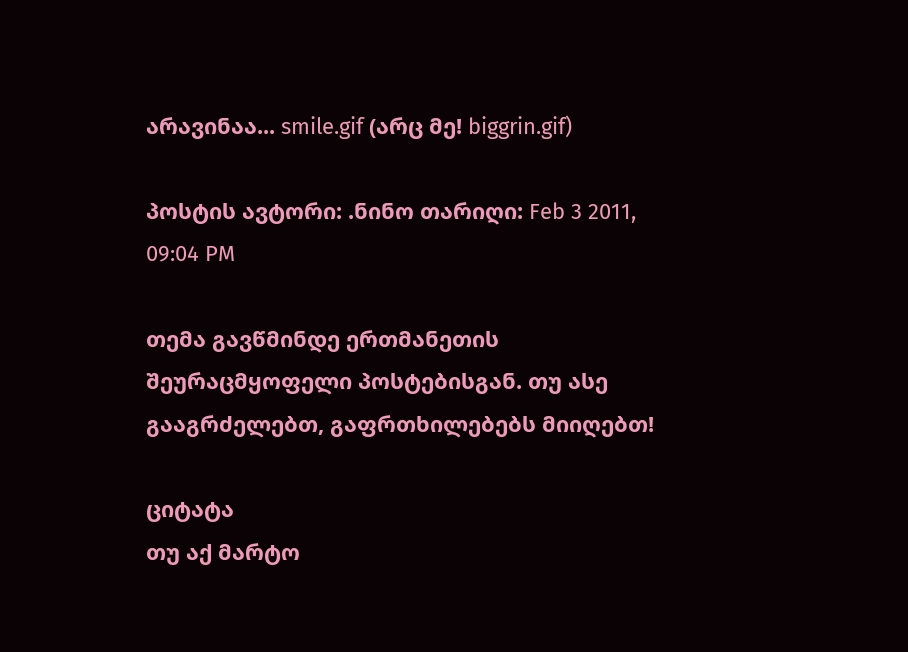არავინაა... smile.gif (არც მე! biggrin.gif)

პოსტის ავტორი: .ნინო თარიღი: Feb 3 2011, 09:04 PM

თემა გავწმინდე ერთმანეთის შეურაცმყოფელი პოსტებისგან. თუ ასე გააგრძელებთ, გაფრთხილებებს მიიღებთ!

ციტატა
თუ აქ მარტო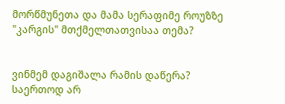მორწმუნეთა და მამა სერაფიმე როუზზე "კარგის" მთქმელთათვისაა თემა?


ვინმემ დაგიშალა რამის დაწერა? საერთოდ არ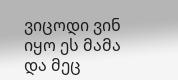ვიცოდი ვინ იყო ეს მამა და მეც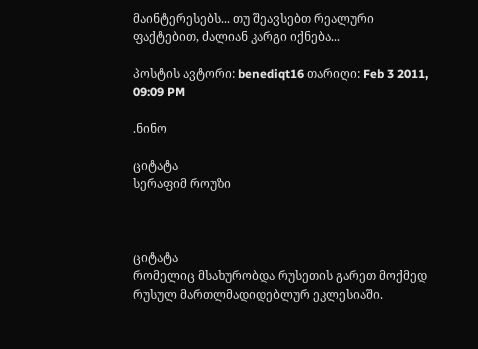მაინტერესებს... თუ შეავსებთ რეალური ფაქტებით, ძალიან კარგი იქნება...

პოსტის ავტორი: benediqt16 თარიღი: Feb 3 2011, 09:09 PM

.ნინო

ციტატა
სერაფიმ როუზი



ციტატა
რომელიც მსახურობდა რუსეთის გარეთ მოქმედ რუსულ მართლმადიდებლურ ეკლესიაში.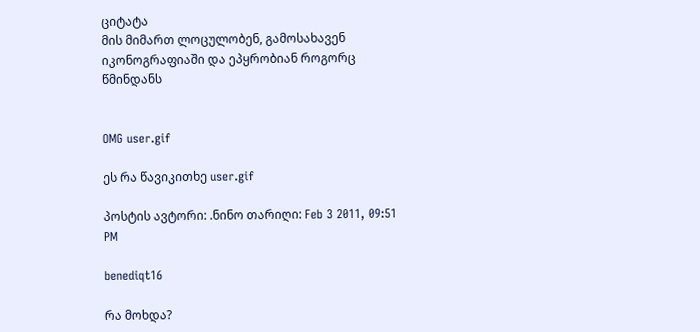ციტატა
მის მიმართ ლოცულობენ, გამოსახავენ იკონოგრაფიაში და ეპყრობიან როგორც წმინდანს


OMG user.gif

ეს რა წავიკითხე user.gif

პოსტის ავტორი: .ნინო თარიღი: Feb 3 2011, 09:51 PM

benediqt16

რა მოხდა?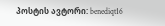პოსტის ავტორი: benediqt16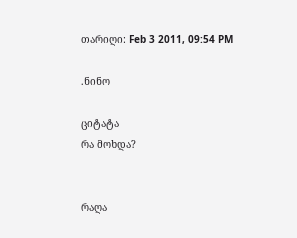თარიღი: Feb 3 2011, 09:54 PM

.ნინო

ციტატა
რა მოხდა?


რაღა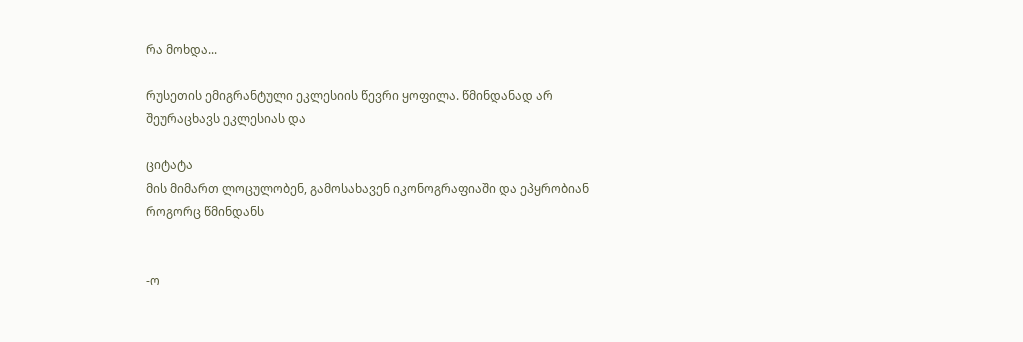რა მოხდა...

რუსეთის ემიგრანტული ეკლესიის წევრი ყოფილა. წმინდანად არ შეურაცხავს ეკლესიას და

ციტატა
მის მიმართ ლოცულობენ, გამოსახავენ იკონოგრაფიაში და ეპყრობიან როგორც წმინდანს


-ო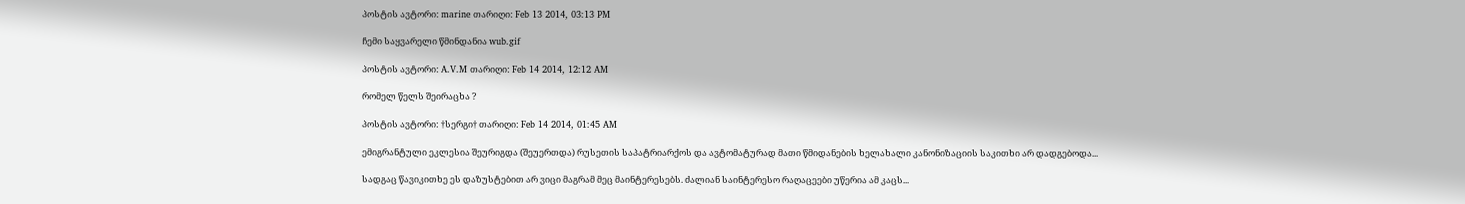პოსტის ავტორი: marine თარიღი: Feb 13 2014, 03:13 PM

ჩემი საყვარელი წმინდანია wub.gif

პოსტის ავტორი: A.V.M თარიღი: Feb 14 2014, 12:12 AM

რომელ წელს შეირაცხა ?

პოსტის ავტორი: †სერგი† თარიღი: Feb 14 2014, 01:45 AM

ემიგრანტული ეკლესია შეურიგდა (შეუერთდა) რუსეთის საპატრიარქოს და ავტომატურად მათი წმიდანების ხელახალი კანონიზაციის საკითხი არ დადგებოდა...

სადგაც წავიკითხე ეს დაზუსტებით არ ვიცი მაგრამ მეც მაინტერესებს. ძალიან საინტერესო რაღაცეები უწერია ამ კაცს...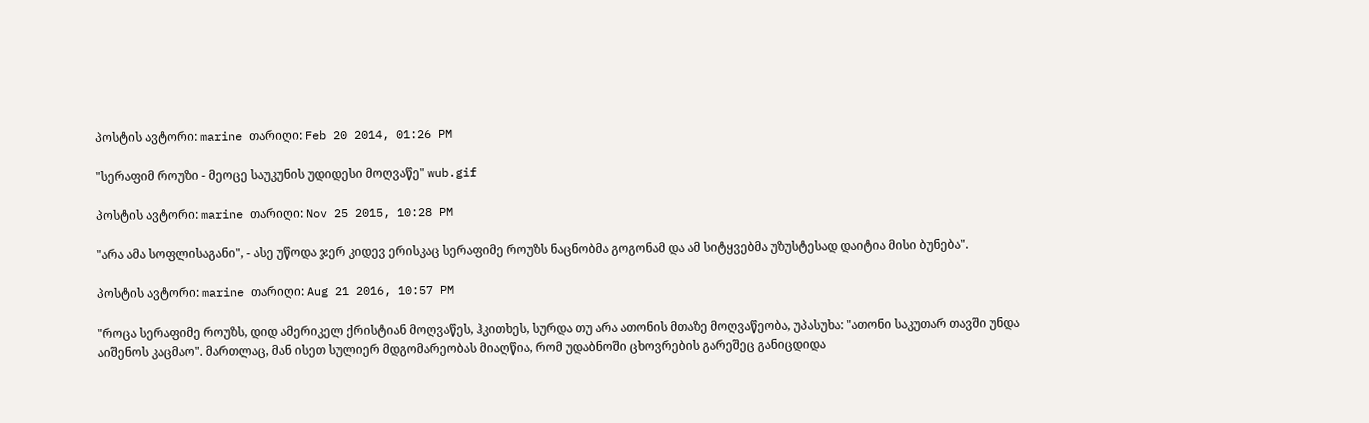პოსტის ავტორი: marine თარიღი: Feb 20 2014, 01:26 PM

"სერაფიმ როუზი - მეოცე საუკუნის უდიდესი მოღვაწე" wub.gif

პოსტის ავტორი: marine თარიღი: Nov 25 2015, 10:28 PM

"არა ამა სოფლისაგანი", - ასე უწოდა ჯერ კიდევ ერისკაც სერაფიმე როუზს ნაცნობმა გოგონამ და ამ სიტყვებმა უზუსტესად დაიტია მისი ბუნება".

პოსტის ავტორი: marine თარიღი: Aug 21 2016, 10:57 PM

"როცა სერაფიმე როუზს, დიდ ამერიკელ ქრისტიან მოღვაწეს, ჰკითხეს, სურდა თუ არა ათონის მთაზე მოღვაწეობა, უპასუხა: "ათონი საკუთარ თავში უნდა აიშენოს კაცმაო". მართლაც, მან ისეთ სულიერ მდგომარეობას მიაღწია, რომ უდაბნოში ცხოვრების გარეშეც განიცდიდა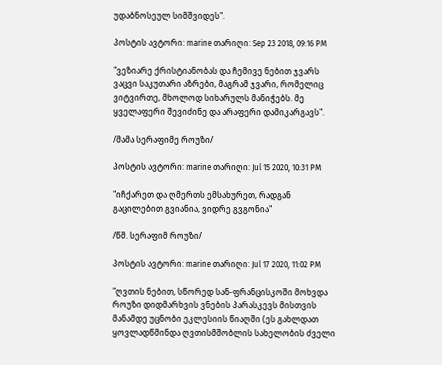უდაბნოსეულ სიმშვიდეს".

პოსტის ავტორი: marine თარიღი: Sep 23 2018, 09:16 PM

"ვეზიარე ქრისტიანობას და ჩემივე ნებით ჯვარს ვაცვი საკუთარი აზრები, მაგრამ ჯვარი, რომელიც ვიტვირთე, მხოლოდ სიხარულს მანიჭებს. მე ყველაფერი შევიძინე და არაფერი დამიკარგავს".

/მამა სერაფიმე როუზი/

პოსტის ავტორი: marine თარიღი: Jul 15 2020, 10:31 PM

"იჩქარეთ და ღმერთს ემსახურეთ, რადგან გაცილებით გვიანია, ვიდრე გვგონია"

/წმ. სერაფიმ როუზი/

პოსტის ავტორი: marine თარიღი: Jul 17 2020, 11:02 PM

"ღვთის ნებით, სწორედ სან-ფრანცისკოში მოხვდა როუზი დიდმარხვის ვნების პარასკევს მისთვის მანამდე უცნობი ეკლესიის წიაღში (ეს გახლდათ ყოვლადწმინდა ღვთისმშობლის სახელობის ძველი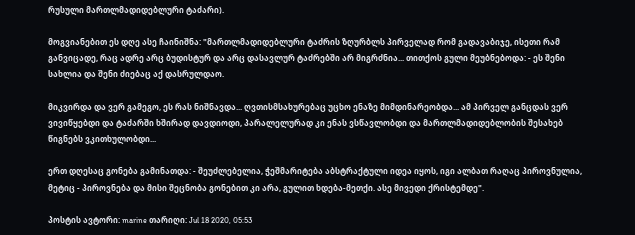რუსული მართლმადიდებლური ტაძარი).

მოგვიანებით ეს დღე ასე ჩაინიშნა: "მართლმადიდებლური ტაძრის ზღურბლს პირველად რომ გადავაბიჯე, ისეთი რამ განვიცადე, რაც ადრე არც ბუდისტურ და არც დასავლურ ტაძრებში არ მიგრძნია... თითქოს გული მეუბნებოდა: - ეს შენი სახლია და შენი ძიებაც აქ დასრულდაო.

მიკვირდა და ვერ გამეგო, ეს რას ნიშნავდა... ღვთისმსახურებაც უცხო ენაზე მიმდინარეობდა... ამ პირველ განცდას ვერ ვივიწყებდი და ტაძარში ხშირად დავდიოდი, პარალელურად კი ენას ვსწავლობდი და მართლმადიდებლობის შესახებ წიგნებს ვკითხულობდი...

ერთ დღესაც გონება გამინათდა: - შეუძლებელია, ჭეშმარიტება აბსტრაქტული იდეა იყოს, იგი ალბათ რაღაც პიროვნულია, მეტიც - პიროვნება და მისი შეცნობა გონებით კი არა, გულით ხდება-მეთქი. ასე მივედი ქრისტემდე".

პოსტის ავტორი: marine თარიღი: Jul 18 2020, 05:53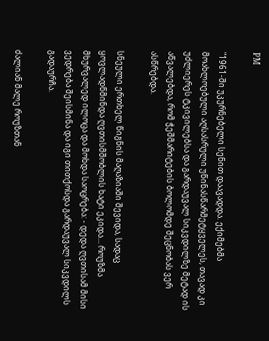PM

"1961-ში უკურნებელი სენით დაავადდა. ექიმებმა მოახლოებული აღსასრული უწინასწარმეტყველეს, თავად კი უძლიერეს ტკივილებსა და გარდაუვალ სიკვდილზე მეტად ის აწვალებდა, რომ ჭეშმარიტების ბოლომდე შეცნობას ვერ ასწრებდა.

სნეული ერთხელ წიგნის მაღაზიაში შევიდა, სადაც ყოვლადწმინდა ღვთისმშობლის ხატი ეკიდა... როუზმა მხურვალედ ილოცა და მოხდა საოცრება: - დედა ღვთისამ მისი ვედრება შეისმინა და იგი თითქოსდა გარდაუვალ სიკვდილს გადაურჩა.

ძალიან მალე როუზთან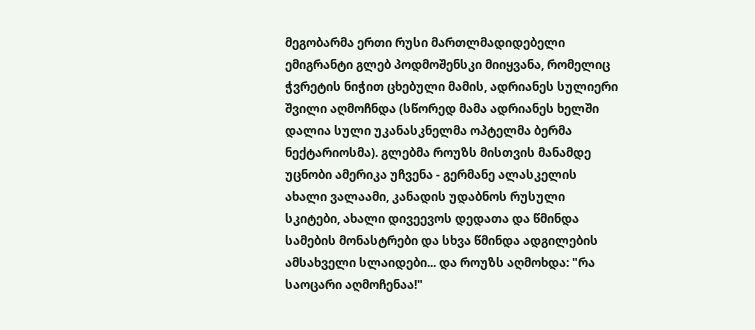მეგობარმა ერთი რუსი მართლმადიდებელი ემიგრანტი გლებ პოდმოშენსკი მიიყვანა, რომელიც ჭვრეტის ნიჭით ცხებული მამის, ადრიანეს სულიერი შვილი აღმოჩნდა (სწორედ მამა ადრიანეს ხელში დალია სული უკანასკნელმა ოპტელმა ბერმა ნექტარიოსმა). გლებმა როუზს მისთვის მანამდე უცნობი ამერიკა უჩვენა - გერმანე ალასკელის ახალი ვალაამი, კანადის უდაბნოს რუსული სკიტები, ახალი დივეევოს დედათა და წმინდა სამების მონასტრები და სხვა წმინდა ადგილების ამსახველი სლაიდები... და როუზს აღმოხდა: "რა საოცარი აღმოჩენაა!"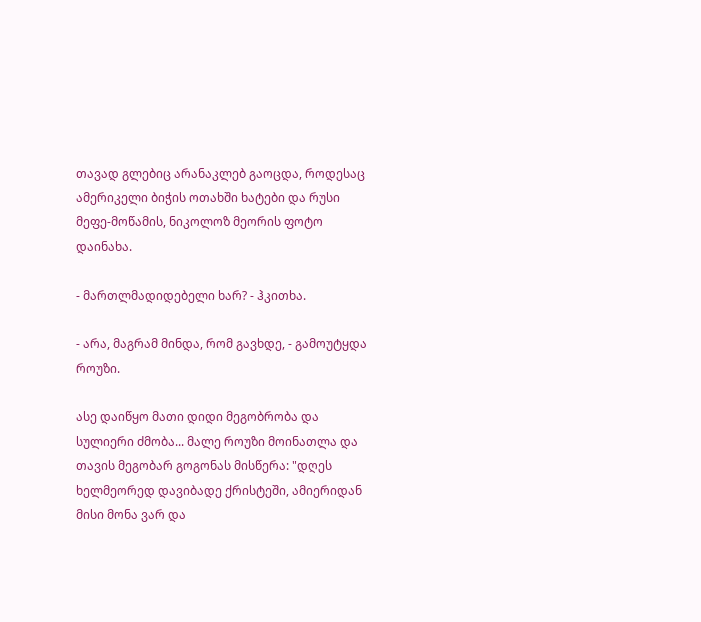თავად გლებიც არანაკლებ გაოცდა, როდესაც ამერიკელი ბიჭის ოთახში ხატები და რუსი მეფე-მოწამის, ნიკოლოზ მეორის ფოტო დაინახა.

- მართლმადიდებელი ხარ? - ჰკითხა.

- არა, მაგრამ მინდა, რომ გავხდე, - გამოუტყდა როუზი.

ასე დაიწყო მათი დიდი მეგობრობა და სულიერი ძმობა... მალე როუზი მოინათლა და თავის მეგობარ გოგონას მისწერა: "დღეს ხელმეორედ დავიბადე ქრისტეში, ამიერიდან მისი მონა ვარ და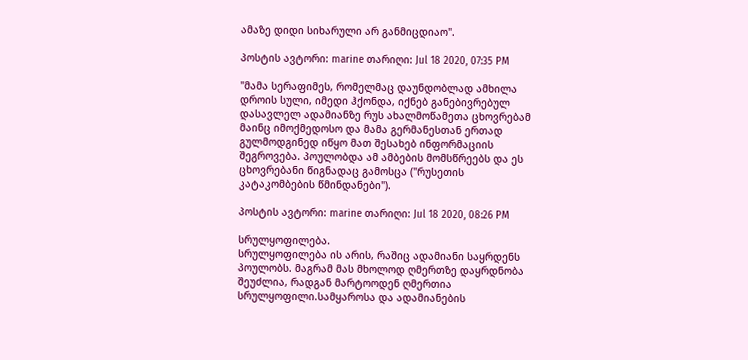ამაზე დიდი სიხარული არ განმიცდიაო".

პოსტის ავტორი: marine თარიღი: Jul 18 2020, 07:35 PM

"მამა სერაფიმეს, რომელმაც დაუნდობლად ამხილა დროის სული, იმედი ჰქონდა, იქნებ განებივრებულ დასავლელ ადამიანზე რუს ახალმოწამეთა ცხოვრებამ მაინც იმოქმედოსო და მამა გერმანესთან ერთად გულმოდგინედ იწყო მათ შესახებ ინფორმაციის შეგროვება. პოულობდა ამ ამბების მომსწრეებს და ეს ცხოვრებანი წიგნადაც გამოსცა ("რუსეთის კატაკომბების წმინდანები").

პოსტის ავტორი: marine თარიღი: Jul 18 2020, 08:26 PM

სრულყოფილება.
სრულყოფილება ის არის, რაშიც ადამიანი საყრდენს პოულობს. მაგრამ მას მხოლოდ ღმერთზე დაყრდნობა შეუძლია, რადგან მარტოოდენ ღმერთია სრულყოფილი.სამყაროსა და ადამიანების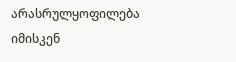არასრულყოფილება იმისკენ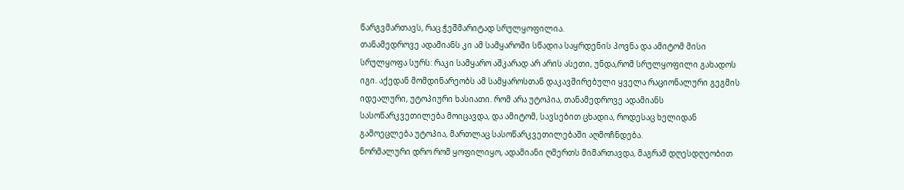წარგვმართავს, რაც ჭეშმარიტად სრულყოფილია.
თანამედროვე ადამიანს კი ამ სამყაროში სწადია საყრდენის პოვნა და ამიტომ მისი სრულყოფა სურს: რაკი სამყარო აშკარად არ არის ასეთი, უნდა,რომ სრულყოფილი გახადოს იგი. აქედან მომდინარეობს ამ სამყაროსთან დაკავშირებული ყველა რაციონალური გეგმის იდეალური, უტოპიური ხასიათი. რომ არა უტოპია, თანამედროვე ადამიანს სასოწარკვეთილება მოიცავდა, და ამიტომ, სავსებით ცხადია, როდესაც ხელიდან გამოეცლება უტოპია, მართლაც სასოწარკვეთილებაში აღმოჩნდება.
ნორმალური დრო რომ ყოფილიყო, ადამიანი ღმერთს მიმართავდა, მაგრამ დღესდღეობით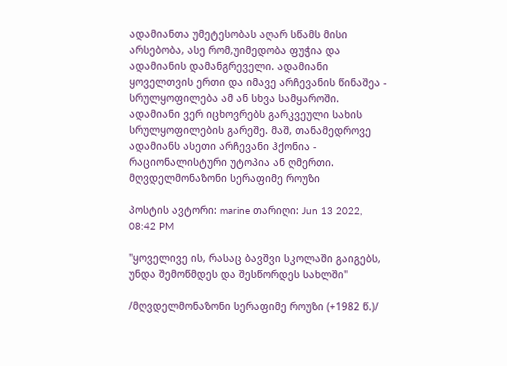ადამიანთა უმეტესობას აღარ სწამს მისი არსებობა, ასე რომ,უიმედობა ფუჭია და ადამიანის დამანგრეველი. ადამიანი ყოველთვის ერთი და იმავე არჩევანის წინაშეა - სრულყოფილება ამ ან სხვა სამყაროში. ადამიანი ვერ იცხოვრებს გარკვეული სახის სრულყოფილების გარეშე. მაშ, თანამედროვე ადამიანს ასეთი არჩევანი ჰქონია - რაციონალისტური უტოპია ან ღმერთი.
მღვდელმონაზონი სერაფიმე როუზი

პოსტის ავტორი: marine თარიღი: Jun 13 2022, 08:42 PM

"ყოველივე ის, რასაც ბავშვი სკოლაში გაიგებს, უნდა შემოწმდეს და შესწორდეს სახლში"

/მღვდელმონაზონი სერაფიმე როუზი (+1982 წ.)/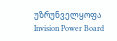უზრუნველყოფა Invision Power Board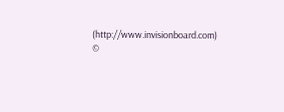(http://www.invisionboard.com)
©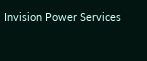Invision Power Services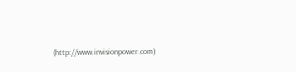(http://www.invisionpower.com)